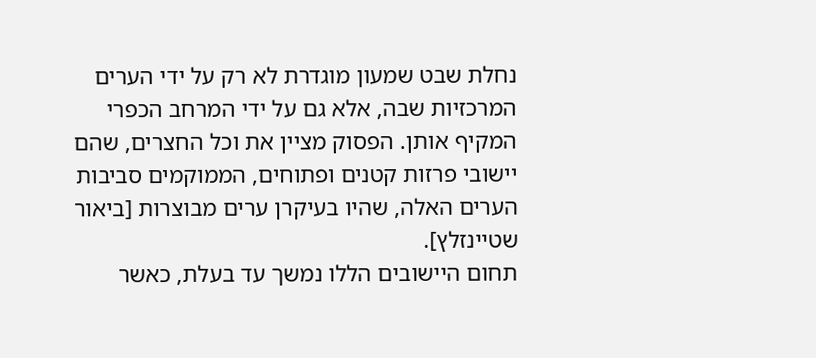נחלת שבט שמעון מוגדרת לא רק על ידי הערים המרכזיות שבה, אלא גם על ידי המרחב הכפרי המקיף אותן. הפסוק מציין את וכל החצרים, שהם יישובי פרזות קטנים ופתוחים, הממוקמים סביבות הערים האלה, שהיו בעיקרן ערים מבוצרות [ביאור שטיינזלץ].
תחום היישובים הללו נמשך עד בעלת, כאשר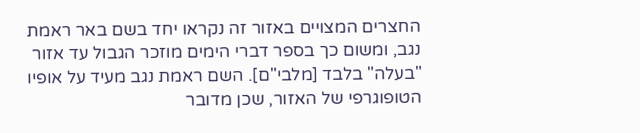החצרים המצויים באזור זה נקראו יחד בשם באר ראמת נגב, ומשום כך בספר דברי הימים מוזכר הגבול עד אזור "בעלה" בלבד [מלבי"ם]. השם ראמת נגב מעיד על אופיו הטופוגרפי של האזור, שכן מדובר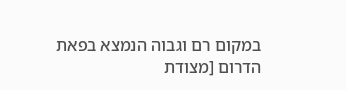במקום רם וגבוה הנמצא בפאת הדרום [מצודת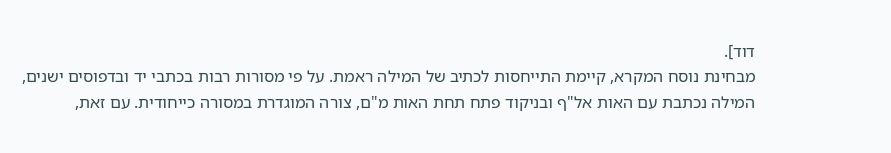דוד].
מבחינת נוסח המקרא, קיימת התייחסות לכתיב של המילה ראמת. על פי מסורות רבות בכתבי יד ובדפוסים ישנים, המילה נכתבת עם האות אל"ף ובניקוד פתח תחת האות מ"ם, צורה המוגדרת במסורה כייחודית. עם זאת,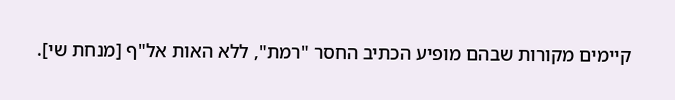קיימים מקורות שבהם מופיע הכתיב החסר "רמת", ללא האות אל"ף [מנחת שי].